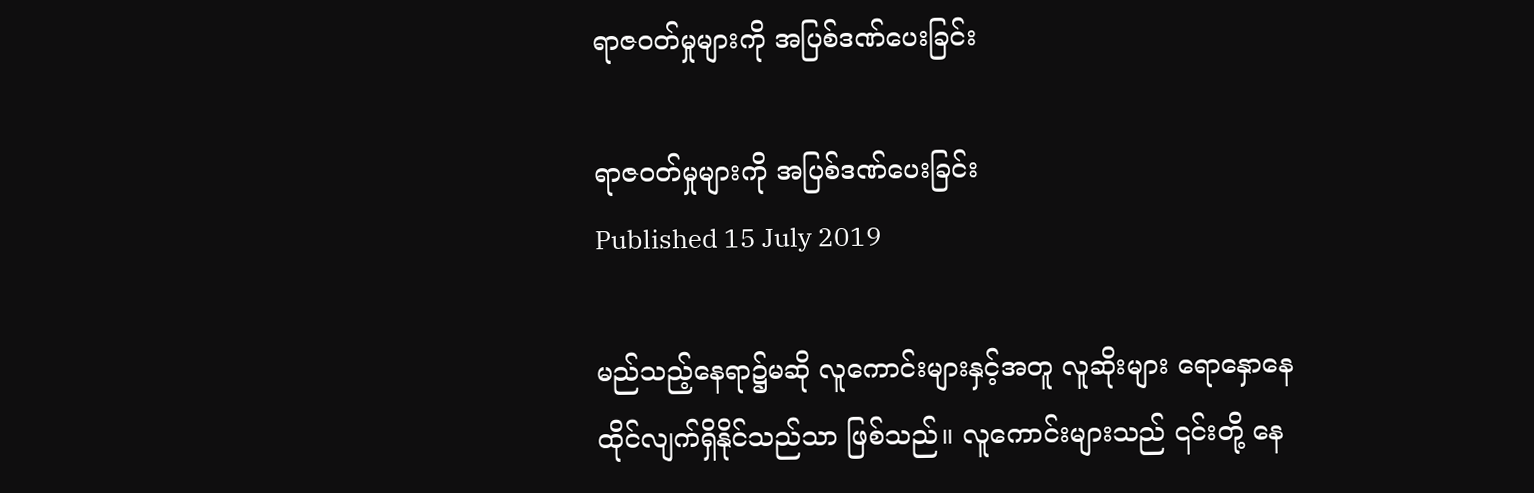ရာဇဝတ်မှုများကို အပြစ်ဒဏ်ပေးခြင်း

ရာဇဝတ်မှုများကို အပြစ်ဒဏ်ပေးခြင်း
Published 15 July 2019

မည်သည့်နေရာ၌မဆို လူကောင်းများနှင့်အတူ လူဆိုးများ ရောနှောနေထိုင်လျက်ရှိနိုင်သည်သာ ဖြစ်သည်။ လူကောင်းများသည် ၎င်းတို့ နေ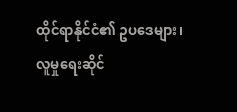ထိုင်ရာနိုင်ငံ၏ ဥပဒေများ၊ လူမှုရေးဆိုင်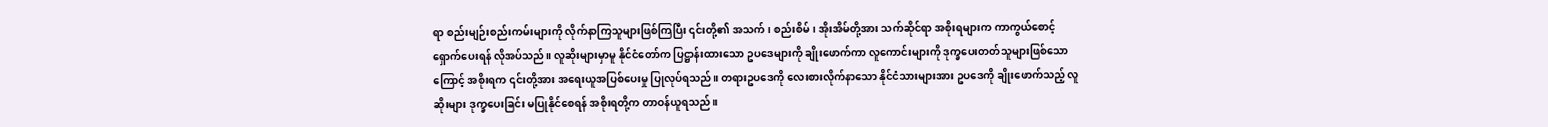ရာ စည်းမျဉ်းစည်းကမ်းများကို လိုက်နာကြသူများဖြစ်ကြပြီး ၎င်းတို့၏ အသက်၊ စည်းစိမ်၊ အိုးအိမ်တို့အား သက်ဆိုင်ရာ အစိုးရများက ကာကွယ်စောင့်ရှောက်ပေးရန် လိုအပ်သည်။ လူဆိုးများမှာမူ နိုင်ငံတော်က ပြဋ္ဌာန်းထားသော ဥပဒေများကို ချိုးဖောက်ကာ လူကောင်းများကို ဒုက္ခပေးတတ်သူများဖြစ်သောကြောင့် အစိုးရက ၎င်းတို့အား အရေးယူအပြစ်ပေးမှု ပြုလုပ်ရသည်။ တရားဥပဒေကို လေးစားလိုက်နာသော နိုင်ငံသားများအား ဥပဒေကို ချိုးဖောက်သည့် လူဆိုးများ ဒုက္ခပေးခြင်း မပြုနိုင်စေရန် အစိုးရတို့က တာဝန်ယူရသည်။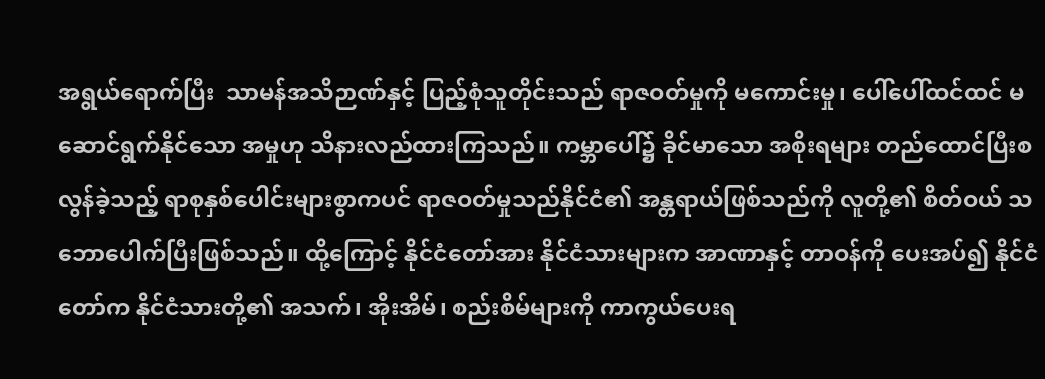အရွယ်ရောက်ပြီး  သာမန်အသိဉာဏ်နှင့် ပြည့်စုံသူတိုင်းသည် ရာဇဝတ်မှုကို မကောင်းမှု၊ ပေါ်ပေါ်ထင်ထင် မဆောင်ရွက်နိုင်သော အမှုဟု သိနားလည်ထားကြသည်။ ကမ္ဘာပေါ်၌ ခိုင်မာသော အစိုးရများ တည်ထောင်ပြီးစ လွန်ခဲ့သည့် ရာစုနှစ်ပေါင်းများစွာကပင် ရာဇဝတ်မှုသည်နိုင်ငံ၏ အန္တရာယ်ဖြစ်သည်ကို လူတို့၏ စိတ်ဝယ် သဘောပေါက်ပြီးဖြစ်သည်။ ထို့ကြောင့် နိုင်ငံတော်အား နိုင်ငံသားများက အာဏာနှင့် တာဝန်ကို ပေးအပ်၍ နိုင်ငံတော်က နိုင်ငံသားတို့၏ အသက်၊ အိုးအိမ်၊ စည်းစိမ်များကို ကာကွယ်ပေးရ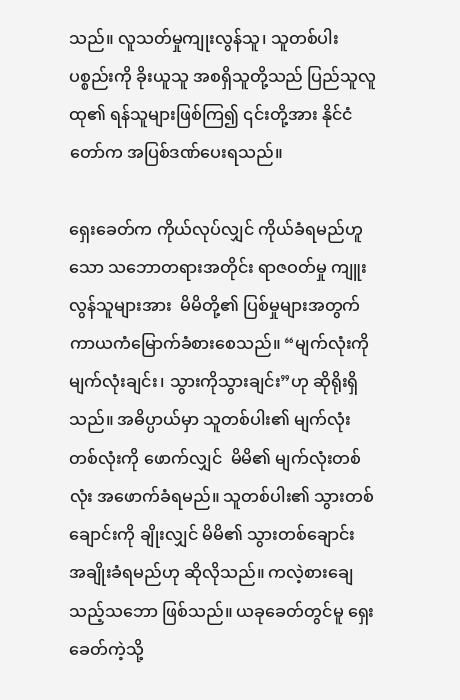သည်။ လူသတ်မှုကျုးလွန်သူ၊ သူတစ်ပါးပစ္စည်းကို ခိုးယူသူ အစရှိသူတို့သည် ပြည်သူလူထု၏ ရန်သူများဖြစ်ကြ၍ ၎င်းတို့အား နိုင်ငံတော်က အပြစ်ဒဏ်ပေးရသည်။

ရှေးခေတ်က ကိုယ်လုပ်လျှင် ကိုယ်ခံရမည်ဟူသော သဘောတရားအတိုင်း ရာဇဝတ်မှု ကျူးလွန်သူများအား  မိမိတို့၏ ပြစ်မှုများအတွက်  ကာယကံမြောက်ခံစားစေသည်။ “မျက်လုံးကို မျက်လုံးချင်း၊ သွားကိုသွားချင်း”ဟု ဆိုရိုးရှိသည်။ အဓိပ္ပာယ်မှာ သူတစ်ပါး၏ မျက်လုံးတစ်လုံးကို ဖောက်လျှင်  မိမိ၏ မျက်လုံးတစ်လုံး အဖောက်ခံရမည်။ သူတစ်ပါး၏ သွားတစ်ချောင်းကို ချိုးလျှင် မိမိ၏ သွားတစ်ချောင်း အချိုးခံရမည်ဟု ဆိုလိုသည်။ ကလဲ့စားချေသည့်သဘော ဖြစ်သည်။ ယခုခေတ်တွင်မူ ရှေးခေတ်ကဲ့သို့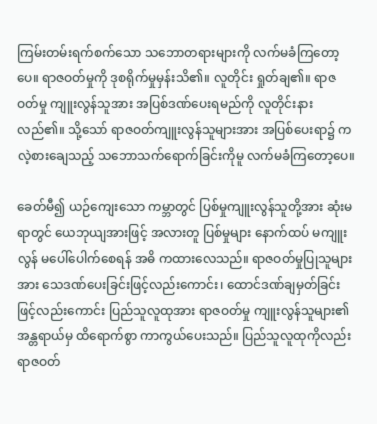ကြမ်းတမ်းရက်စက်သော သဘောတရားများကို လက်မခံကြတော့ပေ။ ရာဇဝတ်မှုကို ဒုစရိုက်မှုမှန်းသိ၏။ လူတိုင်း ရှုတ်ချ၏။ ရာဇဝတ်မှု ကျူးလွန်သူအား အပြစ်ဒဏ်ပေးရမည်ကို လူတိုင်းနားလည်၏။ သို့သော် ရာဇဝတ်ကျူးလွန်သူများအား အပြစ်ပေးရာ၌ ကလဲ့စားချေသည့် သဘောသက်ရောက်ခြင်းကိုမူ လက်မခံကြတော့ပေ။

ခေတ်မီ၍ ယဉ်ကျေးသော ကမ္ဘာတွင် ပြစ်မှုကျူးလွန်သူတို့အား ဆုံးမရာတွင် ယေဘုယျအားဖြင့် အလားတူ ပြစ်မှုများ နောက်ထပ် မကျူးလွန် မပေါ်ပေါက်စေရန် အဓိ ကထားလေသည်။ ရာဇဝတ်မှုပြုသူများအား သေဒဏ်ပေးခြင်းဖြင့်လည်းကောင်း၊ ထောင်ဒဏ်ချမှတ်ခြင်းဖြင့်လည်းကောင်း ပြည်သူလူထုအား ရာဇဝတ်မှု ကျူးလွန်သူများ၏ အန္တရာယ်မှ ထိရောက်စွာ ကာကွယ်ပေးသည်။ ပြည်သူလူထုကိုလည်း ရာဇဝတ်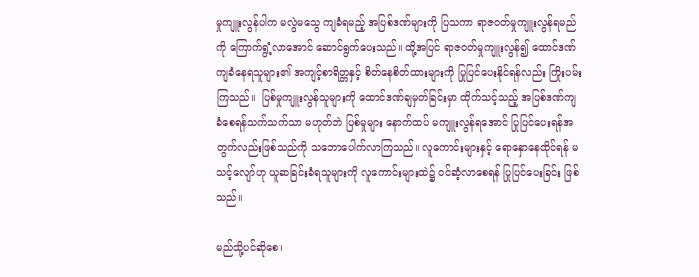မှုကျူးလွန်ပါက မလွဲမသွေ ကျခံရမည့် အပြစ်ဒဏ်များကို ပြသကာ ရာဇဝတ်မှုကျူးလွန်ရမည်ကို ကြောက်ရွံ့လာအောင် ဆောင်ရွက်ပေးသည်။ ထို့အပြင် ရာဇဝတ်မှုကျူးလွန်၍ ထောင်ဒဏ်ကျခံနေရသူများ၏ အကျင့်စာရိတ္တနှင့် စိတ်နေစိတ်ထားများကို ပြုပြင်ပေးနိုင်ရန်လည်း ကြိုးပမ်းကြသည်။  ပြစ်မှုကျူးလွန်သူများကို ထောင်ဒဏ်ချမှတ်ခြင်းမှာ ထိုက်သင့်သည့် အပြစ်ဒဏ်ကျခံစေရန်သက်သက်သာ မဟုတ်ဘဲ ပြစ်မှုများ နောက်ထပ် မကျူးလွန်ရအောင် ပြုပြင်ပေးရန်အတွက်လည်းဖြစ်သည်ကို သဘောပေါက်လာကြသည်။ လူကောင်းများနှင့် ရောနှောနေထိုင်ရန် မသင့်လျော်ဟု ယူဆခြင်းခံရသူများကို လူကောင်းများထဲ၌ ဝင်ဆံ့လာစေရန် ပြုပြင်ပေးခြင်း ဖြစ်သည်။

မည်သို့ပင်ဆိုစေ၊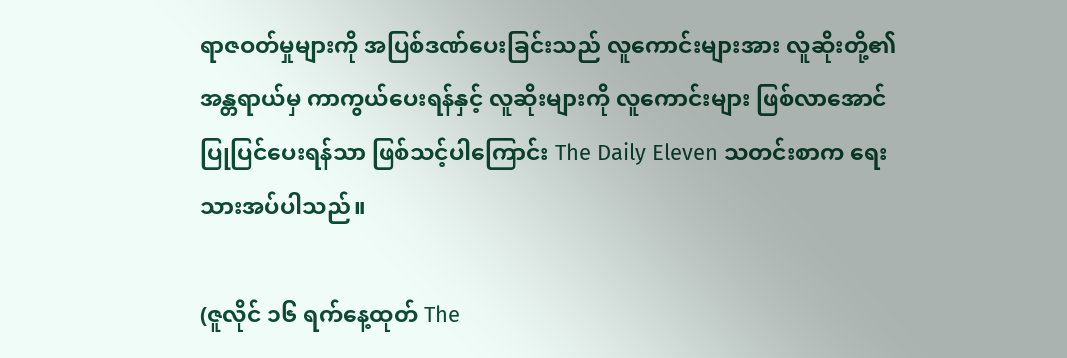ရာဇဝတ်မှုများကို အပြစ်ဒဏ်ပေးခြင်းသည် လူကောင်းများအား လူဆိုးတို့၏ အန္တရာယ်မှ ကာကွယ်ပေးရန်နှင့် လူဆိုးများကို လူကောင်းများ ဖြစ်လာအောင် ပြုပြင်ပေးရန်သာ ဖြစ်သင့်ပါကြောင်း The Daily Eleven သတင်းစာက ရေးသားအပ်ပါသည်။

(ဇူလိုင် ၁၆ ရက်နေ့ထုတ် The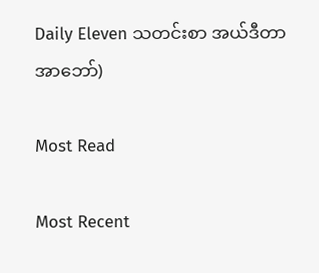Daily Eleven သတင်းစာ အယ်ဒီတာ အာဘော်)

Most Read

Most Recent